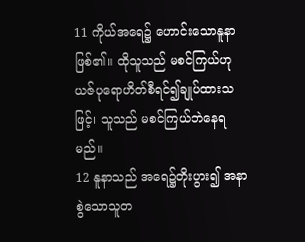11 ကိုယ်အရေ၌ ဟောင်းသောနူနာဖြစ်၏။ ထိုသူသည် မစင်ကြယ်ဟု ယဇ်ပုရောဟိတ်စီရင်၍ချုပ်ထားသဖြင့်၊ သူသည် မစင်ကြယ်ဘဲနေရမည်။
12 နူနာသည် အရေ၌တိုးပွား၍ အနာစွဲသောသူတ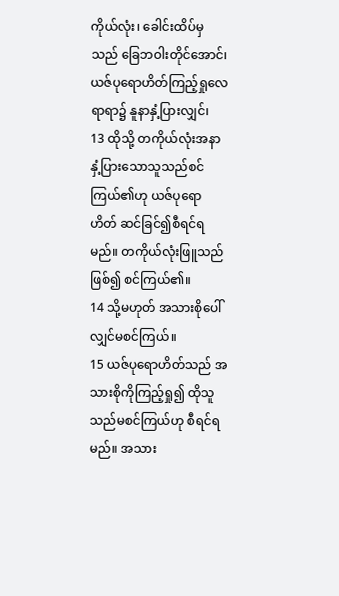ကိုယ်လုံး၊ ခေါင်းထိပ်မှသည် ခြေဘဝါးတိုင်အောင်၊ ယဇ်ပုရောဟိတ်ကြည့်ရှုလေရာရာ၌ နူနာနှံ့ပြားလျှင်၊
13 ထိုသို့ တကိုယ်လုံးအနာနှံ့ပြားသောသူသည်စင်ကြယ်၏ဟု ယဇ်ပုရောဟိတ် ဆင်ခြင်၍စီရင်ရမည်။ တကိုယ်လုံးဖြူသည်ဖြစ်၍ စင်ကြယ်၏။
14 သို့မဟုတ် အသားစိုပေါ်လျှင်မစင်ကြယ်။
15 ယဇ်ပုရောဟိတ်သည် အသားစိုကိုကြည့်ရှု၍ ထိုသူသည်မစင်ကြယ်ဟု စီရင်ရမည်။ အသား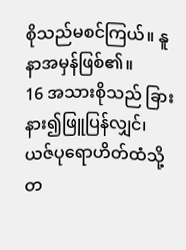စိုသည်မစင်ကြယ်။ နူနာအမှန်ဖြစ်၏။
16 အသားစိုသည် ခြားနား၍ဖြူပြန်လျှင်၊ ယဇ်ပုရောဟိတ်ထံသို့တ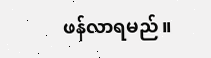ဖန်လာရမည်။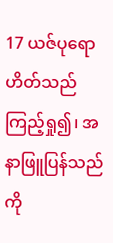17 ယဇ်ပုရောဟိတ်သည်ကြည့်ရှု၍၊ အနာဖြူပြန်သည်ကို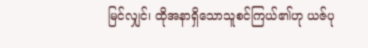မြင်လျှင်၊ ထိုအနာရှိသောသူစင်ကြယ်၏ဟု ယဇ်ပု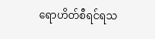ရောဟိတ်စီရင်ရသ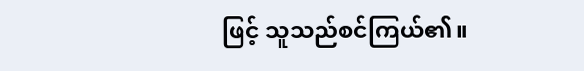ဖြင့် သူသည်စင်ကြယ်၏။